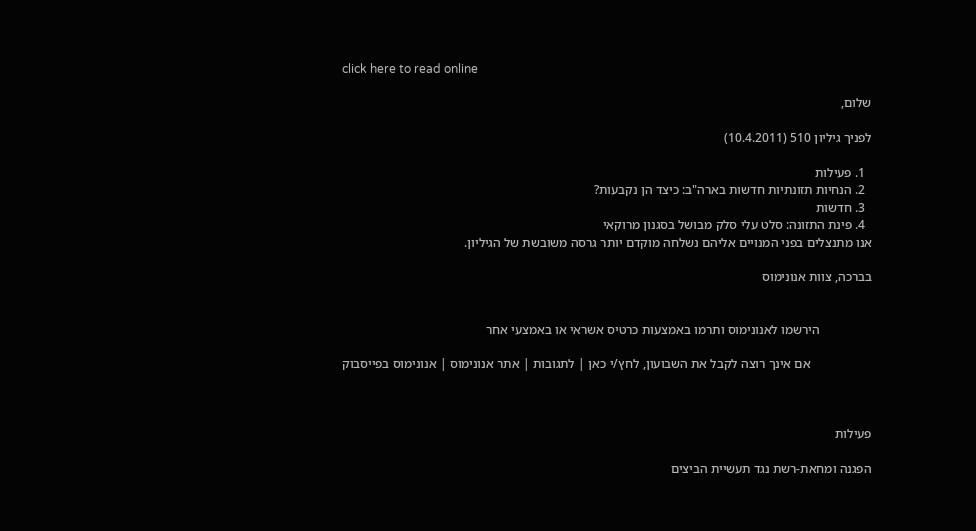click here to read online

שלום,

לפניך גיליון 510 (10.4.2011)

  1. פעילות
  2. הנחיות תזונתיות חדשות בארה"ב: כיצד הן נקבעות?
  3. חדשות
  4. פינת התזונה: סלט עלי סלק מבושל בסגנון מרוקאי
אנו מתנצלים בפני המנויים אליהם נשלחה מוקדם יותר גרסה משובשת של הגיליון.

בברכה, צוות אנונימוס


                הירשמו לאנונימוס ותרמו באמצעות כרטיס אשראי או באמצעי אחר

                   אם אינך רוצה לקבל את השבועון, לחץ/י כאן | לתגובות | אתר אנונימוס | אנונימוס בפייסבוק



פעילות

הפגנה ומחאת-רשת נגד תעשיית הביצים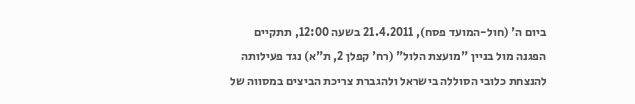ביום ה' (חול-המועד פסח), 21.4.2011 בשעה 12:00, תתקיים הפגנה מול בניין "מועצת הלול" (רח' קפלן 2, ת"א) נגד פעילותה להנצחת כלובי הסוללה בישראל ולהגברת צריכת הביצים במסווה של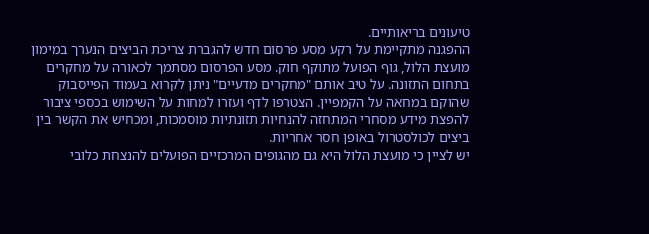טיעונים בריאותיים.
ההפגנה מתקיימת על רקע מסע פרסום חדש להגברת צריכת הביצים הנערך במימון מועצת הלול, גוף הפועל מתוקף חוק. מסע הפרסום מסתמך לכאורה על מחקרים בתחום התזונה. על טיב אותם "מחקרים מדעיים" ניתן לקרוא בעמוד הפייסבוק שהוקם במחאה על הקמפיין. הצטרפו לדף ועזרו למחות על השימוש בכספי ציבור להפצת מידע מסחרי המתחזה להנחיות תזונתיות מוסמכות, ומכחיש את הקשר בין ביצים לכולסטרול באופן חסר אחריות.
יש לציין כי מועצת הלול היא גם מהגופים המרכזיים הפועלים להנצחת כלובי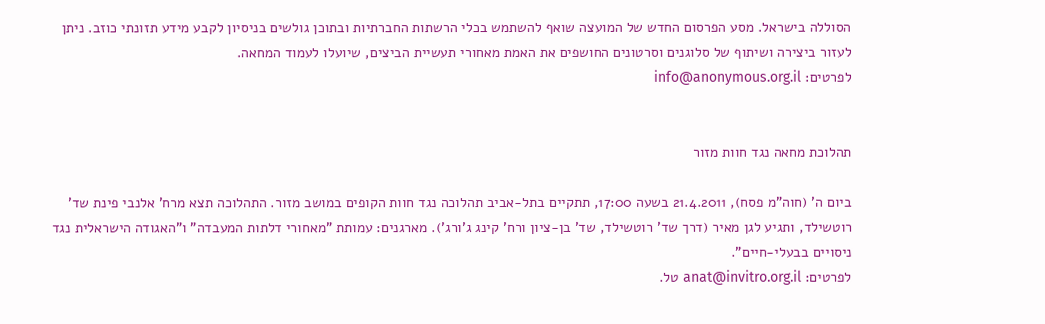הסוללה בישראל. מסע הפרסום החדש של המועצה שואף להשתמש בכלי הרשתות החברתיות ובתוכן גולשים בניסיון לקבע מידע תזונתי כוזב. ניתן לעזור ביצירה ושיתוף של סלוגנים וסרטונים החושפים את האמת מאחורי תעשיית הביצים, שיועלו לעמוד המחאה.
לפרטים: info@anonymous.org.il


תהלוכת מחאה נגד חוות מזור

ביום ה' (חוה"מ פסח), 21.4.2011 בשעה 17:00, תתקיים בתל-אביב תהלוכה נגד חוות הקופים במושב מזור. התהלוכה תצא מרח' אלנבי פינת שד' רוטשילד, ותגיע לגן מאיר (דרך שד' רוטשילד, שד' בן-ציון ורח' קינג ג'ורג'). מארגנים: עמותת "מאחורי דלתות המעבדה" ו"האגודה הישראלית נגד ניסויים בבעלי-חיים".
לפרטים: anat@invitro.org.il טל.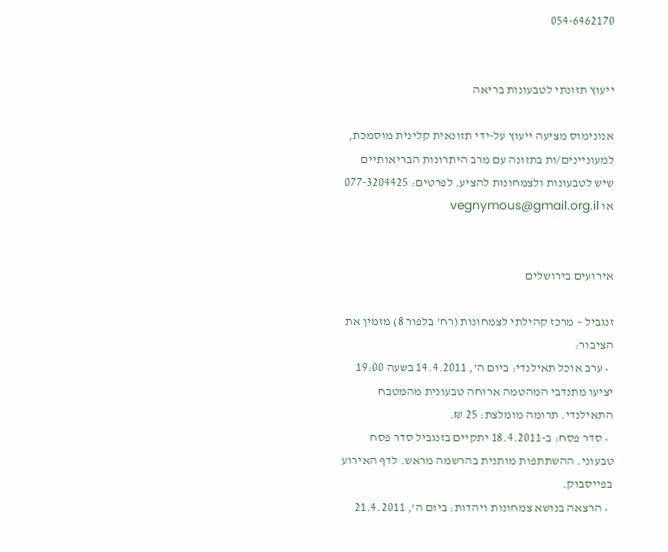054-6462170


ייעוץ תזונתי לטבעונות בריאה

אנונימוס מציעה ייעוץ על-ידי תזונאית קלינית מוסמכת, למעוניינים/ות בתזונה עם מרב היתרונות הבריאותיים שיש לטבעונות ולצמחונות להציע. לפרטים: 077-3204425 או vegnymous@gmail.org.il


אירועים בירושלים

זנגביל – מרכז קהילתי לצמחונות (רח' בלפור 8) מזמין את הציבור:
  • ערב אוכל תאילנדי: ביום ה', 14.4.2011 בשעה 19:00 יציעו מתנדבי המהטמה ארוחה טבעונית מהמטבח התאילנדי. תרומה מומלצת: 25 ₪.
  • סדר פסח: ב-18.4.2011 יתקיים בזנגביל סדר פסח טבעוני. ההשתתפות מותנית בהרשמה מראש. לדף האירוע בפייסבוק.
  • הרצאה בנושא צמחונות ויהדות: ביום ה', 21.4.2011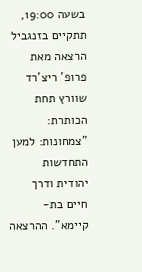בשעה 19:00, תתקיים בזנגביל הרצאה מאת פרופ' ריצ'רד שוורץ תחת הכותרת: "צמחונות: למען התחדשות יהודית ודרך חיים בת-קיימא". ההרצאה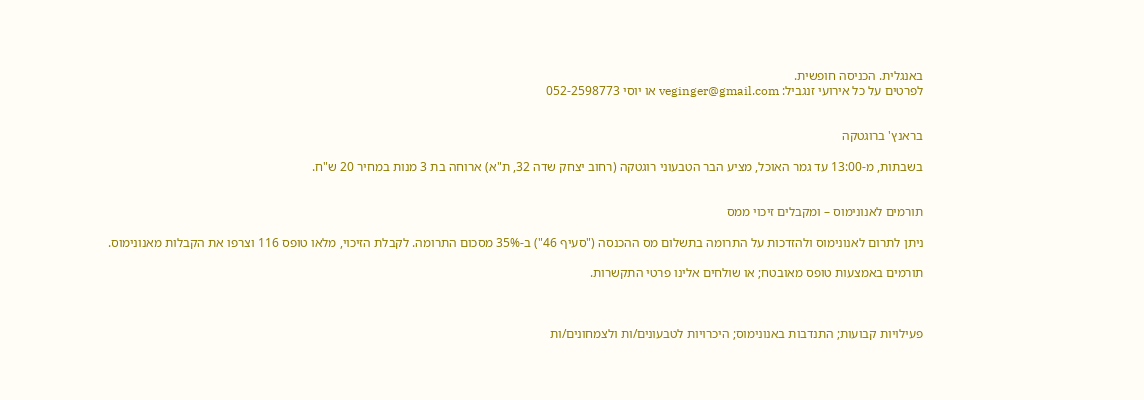באנגלית. הכניסה חופשית.
לפרטים על כל אירועי זנגביל: veginger@gmail.com או יוסי 052-2598773


בראנץ' ברוגטקה

בשבתות, מ-13:00 עד גמר האוכל, מציע הבר הטבעוני רוגטקה (רחוב יצחק שדה 32, ת"א) ארוחה בת 3 מנות במחיר 20 ש"ח.


תורמים לאנונימוס – ומקבלים זיכוי ממס

ניתן לתרום לאנונימוס ולהזדכות על התרומה בתשלום מס ההכנסה ("סעיף 46") ב-35% מסכום התרומה. לקבלת הזיכוי, מלאו טופס 116 וצרפו את הקבלות מאנונימוס.

תורמים באמצעות טופס מאובטח; או שולחים אלינו פרטי התקשרות.



פעילויות קבועות; התנדבות באנונימוס; היכרויות לטבעונים/ות ולצמחונים/ות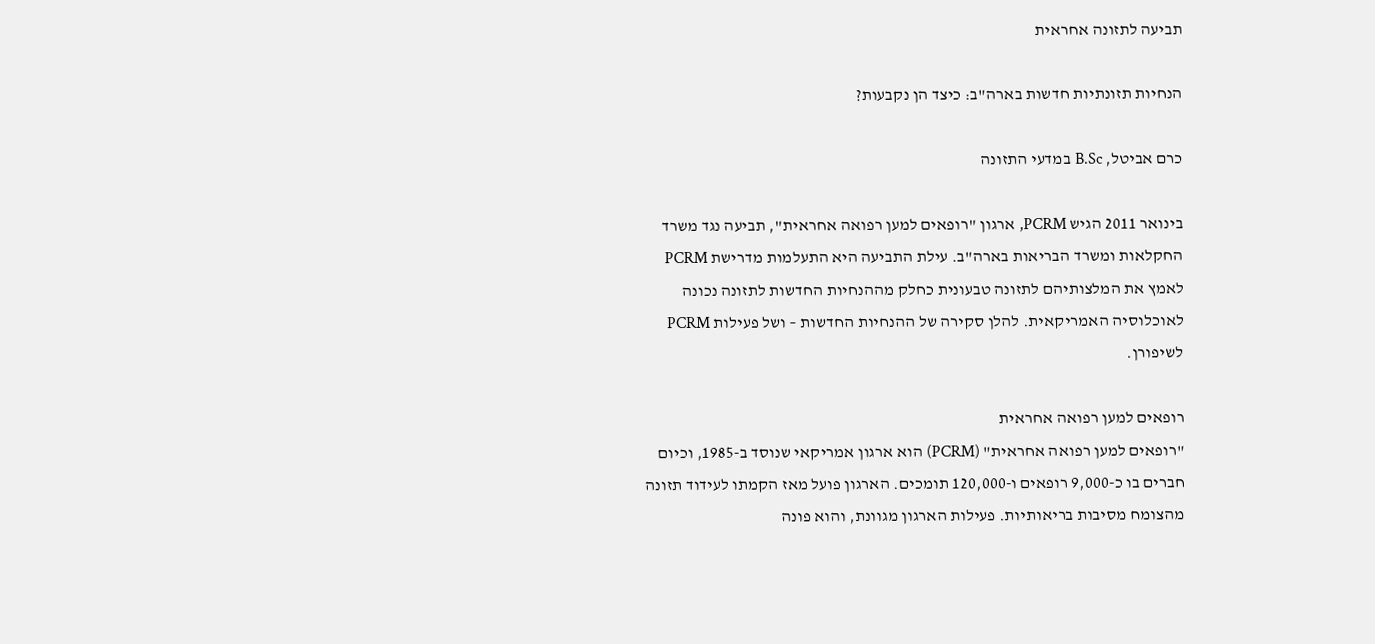תביעה לתזונה אחראית

הנחיות תזונתיות חדשות בארה"ב: כיצד הן נקבעות?

כרם אביטל, B.Sc במדעי התזונה

בינואר 2011 הגיש PCRM, ארגון "רופאים למען רפואה אחראית", תביעה נגד משרד החקלאות ומשרד הבריאות בארה"ב. עילת התביעה היא התעלמות מדרישת PCRM לאמץ את המלצותיהם לתזונה טבעונית כחלק מההנחיות החדשות לתזונה נכונה לאוכלוסיה האמריקאית. להלן סקירה של ההנחיות החדשות – ושל פעילות PCRM לשיפורן.

רופאים למען רפואה אחראית
"רופאים למען רפואה אחראית" (PCRM) הוא ארגון אמריקאי שנוסד ב-1985, וכיום חברים בו כ-9,000 רופאים ו-120,000 תומכים. הארגון פועל מאז הקמתו לעידוד תזונה מהצומח מסיבות בריאותיות. פעילות הארגון מגוונת, והוא פונה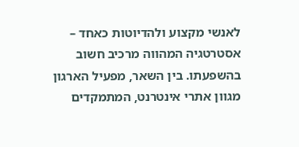לאנשי מקצוע ולהדיוטות כאחד – אסטרטגיה המהווה מרכיב חשוב בהשפעתו. בין השאר, מפעיל הארגון מגוון אתרי אינטרנט, המתמקדים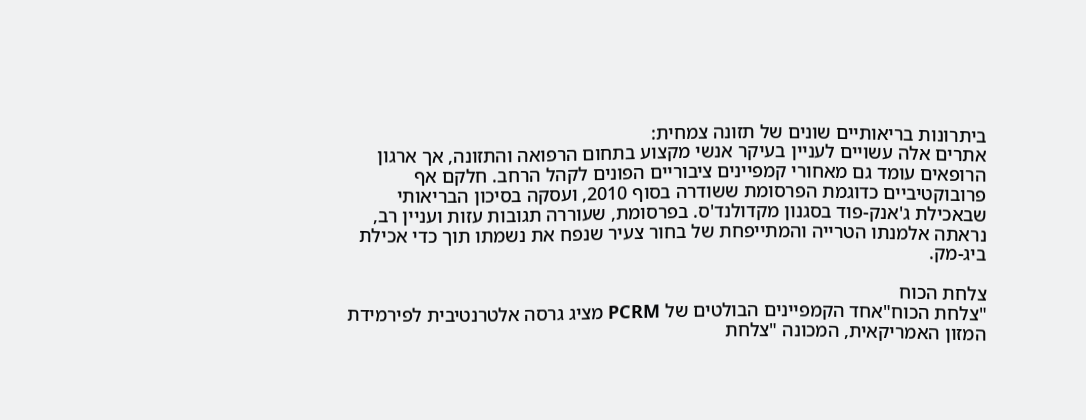ביתרונות בריאותיים שונים של תזונה צמחית:
אתרים אלה עשויים לעניין בעיקר אנשי מקצוע בתחום הרפואה והתזונה, אך ארגון הרופאים עומד גם מאחורי קמפיינים ציבוריים הפונים לקהל הרחב. חלקם אף פרובוקטיביים כדוגמת הפרסומת ששודרה בסוף 2010, ועסקה בסיכון הבריאותי שבאכילת ג'אנק-פוד בסגנון מקדולנד'ס. בפרסומת, שעוררה תגובות עזות ועניין רב, נראתה אלמנתו הטרייה והמתייפחת של בחור צעיר שנפח את נשמתו תוך כדי אכילת ביג-מק.

צלחת הכוח
"צלחת הכוח"אחד הקמפיינים הבולטים של PCRM מציג גרסה אלטרנטיבית לפירמידת המזון האמריקאית, המכונה "צלחת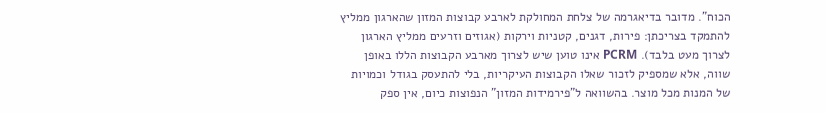הכוח". מדובר בדיאגרמה של צלחת המחולקת לארבע קבוצות המזון שהארגון ממליץ להתמקד בצריכתן: פירות, דגנים, קטניות וירקות (אגוזים וזרעים ממליץ הארגון לצרוך מעט בלבד). PCRM אינו טוען שיש לצרוך מארבע הקבוצות הללו באופן שווה, אלא שמספיק לזכור שאלו הקבוצות העיקריות, בלי להתעסק בגודל וכמויות של המנות מכל מוצר. בהשוואה ל"פירמידות המזון" הנפוצות כיום, אין ספק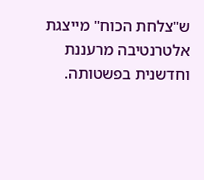ש"צלחת הכוח" מייצגת אלטרנטיבה מרעננת וחדשנית בפשטותה.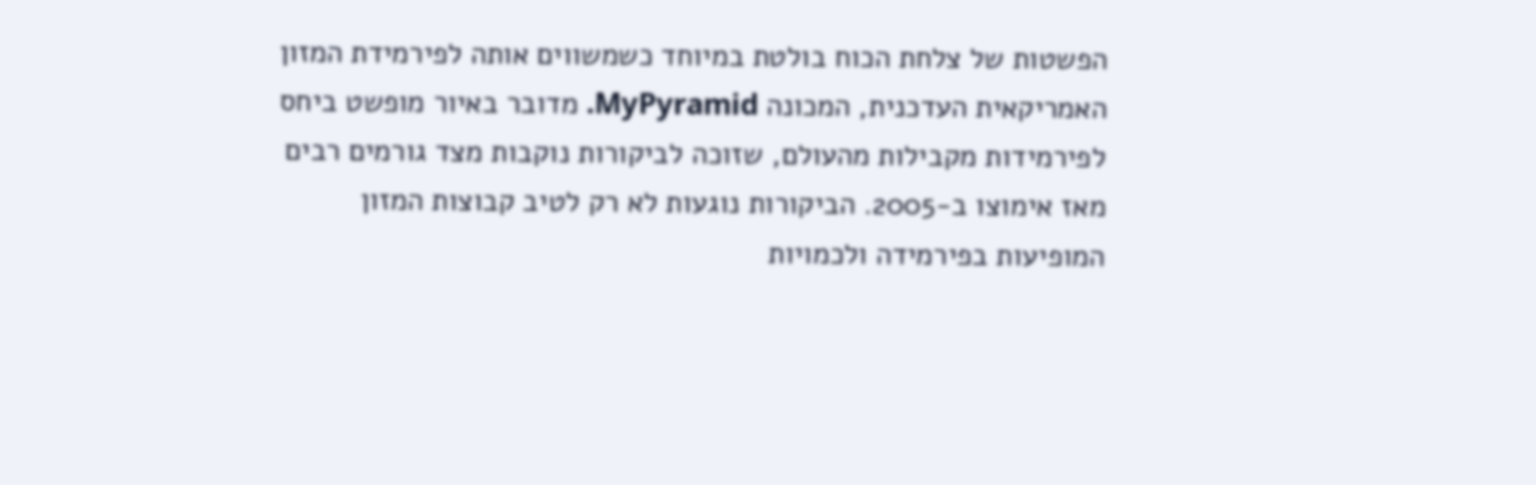הפשטות של צלחת הכוח בולטת במיוחד כשמשווים אותה לפירמידת המזון האמריקאית העדכנית, המכונה MyPyramid. מדובר באיור מופשט ביחס לפירמידות מקבילות מהעולם, שזוכה לביקורות נוקבות מצד גורמים רבים מאז אימוצו ב-2005. הביקורות נוגעות לא רק לטיב קבוצות המזון המופיעות בפירמידה ולכמויות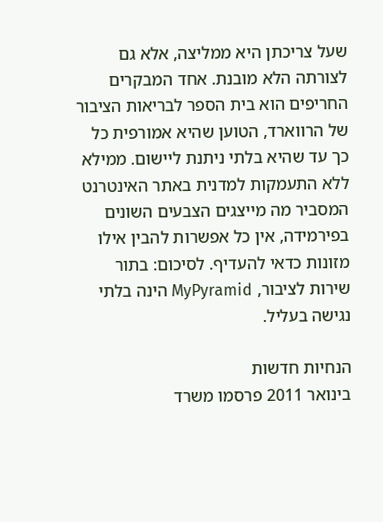שעל צריכתן היא ממליצה, אלא גם לצורתה הלא מובנת. אחד המבקרים החריפים הוא בית הספר לבריאות הציבור של הרווארד, הטוען שהיא אמורפית כל כך עד שהיא בלתי ניתנת ליישום. ממילא ללא התעמקות למדנית באתר האינטרנט המסביר מה מייצגים הצבעים השונים בפירמידה, אין כל אפשרות להבין אילו מזונות כדאי להעדיף. לסיכום: בתור שירות לציבור, MyPyramid הינה בלתי נגישה בעליל.

הנחיות חדשות
בינואר 2011 פרסמו משרד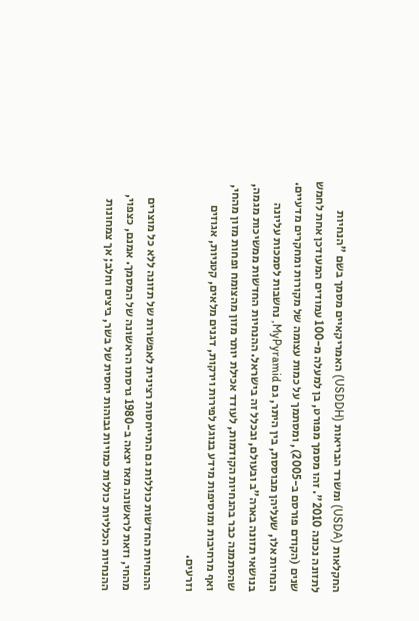החקלאות (USDA) ומשרד הבריאות (USDDH) האמריקאיים מסמך בשם "הנחיות לתזונה נכונה 2010". זהו מסמך מפורט, בן למעלה מ-100 עמודים המעודכן אחת לחמש שנים (הקודם פורסם ב-2005), ומסתמך על כמות עצומה של מקורות ומחקרים מדעיים. הנחיות אלו, שעליהן מבוססת, בין היתר, גם MyPyramid, נחשבות לסמכות עליונה בנושאי תזונה בארה"ב ובעולם, ובכלל זה בישראל. ההנחיות החדשות ממשיכות מגמה, שהסתמנה כבר בהנחיות הקודמות, לעודד אכילת יותר מזון מהצומח ופחות מזון מהחי, ואף מרחיבות ומוסיפות מידע בנוגע לפירות וירקות, דגנים מלאים, קטניות, אגוזים וזרעים.

ההנחיות החדשות כוללות גם התייחסות רצינית לאפשרות של תזונה ללא כל מוצרים מהחי, וזאת לראשונה מאז יצאה ב-1980 גרסתו הראשונה של המסמך. אמנם, כצפוי, ההנחיות הכלליות כוללות כמויות גבוהות יחסית של בשר, ביצים וחלב; אך צמחונות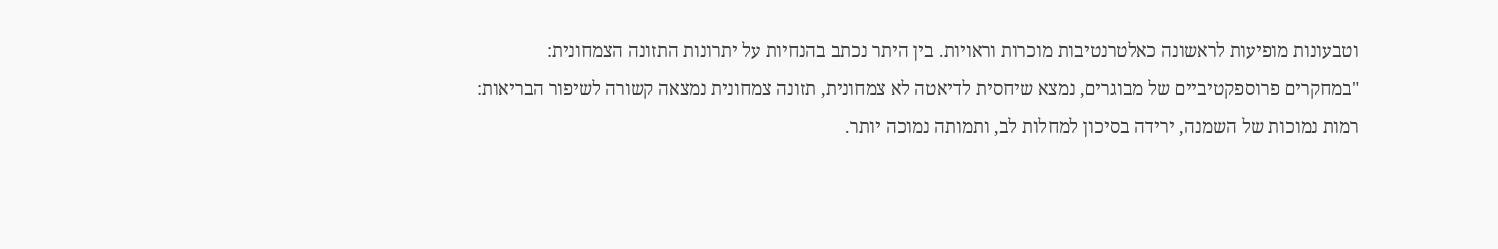וטבעונות מופיעות לראשונה כאלטרנטיבות מוכרות וראויות. בין היתר נכתב בהנחיות על יתרונות התזונה הצמחונית:
"במחקרים פרוספקטיביים של מבוגרים, נמצא שיחסית לדיאטה לא צמחונית, תזונה צמחונית נמצאה קשורה לשיפור הבריאות: רמות נמוכות של השמנה, ירידה בסיכון למחלות לב, ותמותה נמוכה יותר.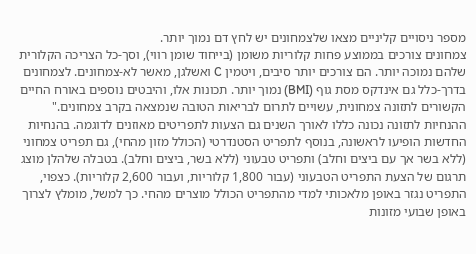מספר ניסויים קליניים מצאו שלצמחונים יש לחץ דם נמוך יותר.
צמחונים צורכים בממוצע פחות קלוריות משומן (בייחוד שומן רווי), וסך-כל הצריכה הקלורית שלהם נמוכה יותר. הם צורכים יותר סיבים, ויטמין C ואשלגן, מאשר לא-צמחונים. לצמחונים בדרך-כלל גם אינדקס מסת גוף (BMI) נמוך יותר. תכונות אלו, והיבטים נוספים באורח החיים הקשורים לתזונה צמחונית, עשויים לתרום לבריאות הטובה שנמצאה בקרב צמחונים."
ההנחיות לתזונה נכונה כללו לאורך השנים גם הצעות לתפריטים מאוזנים לדוגמה. בהנחיות החדשות הופיעו לראשונה, בנוסף לתפריט הסטנדרטי (הכולל מזון מהחי), גם תפריט צמחוני (ללא בשר אך עם ביצים וחלב) ותפריט טבעוני (ללא בשר, ביצים וחלב). בטבלה שלהלן מוצג תרגום של הצעת התפריט הטבעוני (עבור 1,800 קלוריות, ועבור 2,600 קלוריות). כצפוי, התפריט נגזר באופן מלאכותי למדי מהתפריט הכולל מוצרים מהחי. כך למשל, מומלץ לצרוך באופן שבועי מזונות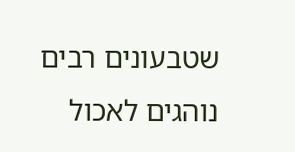שטבעונים רבים נוהגים לאכול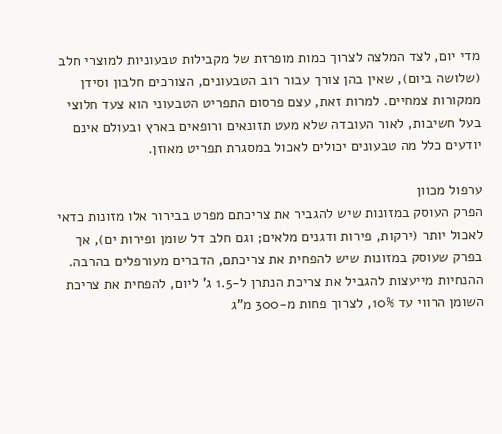מדי יום, לצד המלצה לצרוך כמות מופרזת של מקבילות טבעוניות למוצרי חלב (שלושה ביום), שאין בהן צורך עבור רוב הטבעונים, הצורכים חלבון וסידן ממקורות צמחיים. למרות זאת, עצם פרסום התפריט הטבעוני הוא צעד חלוצי בעל חשיבות, לאור העובדה שלא מעט תזונאים ורופאים בארץ ובעולם אינם יודעים כלל מה טבעונים יכולים לאכול במסגרת תפריט מאוזן.

ערפול מכוון
הפרק העוסק במזונות שיש להגביר את צריכתם מפרט בבירור אלו מזונות כדאי לאכול יותר (ירקות, פירות ודגנים מלאים; וגם חלב דל שומן ופירות ים), אך בפרק שעוסק במזונות שיש להפחית את צריכתם, הדברים מעורפלים בהרבה. ההנחיות מייעצות להגביל את צריכת הנתרן ל-1.5 ג' ליום, להפחית את צריכת השומן הרווי עד 10%, לצרוך פחות מ-300 מ"ג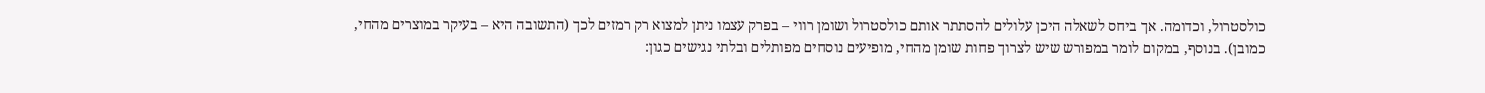כולסטרול, וכדומה. אך ביחס לשאלה היכן עלולים להסתתר אותם כולסטרול ושומן רווי – בפרק עצמו ניתן למצוא רק רמזים לכך (התשובה היא – בעיקר במוצרים מהחי, כמובן). בנוסף, במקום לומר במפורש שיש לצרוך פחות שומן מהחי, מופיעים נוסחים מפותלים ובלתי נגישים כגון: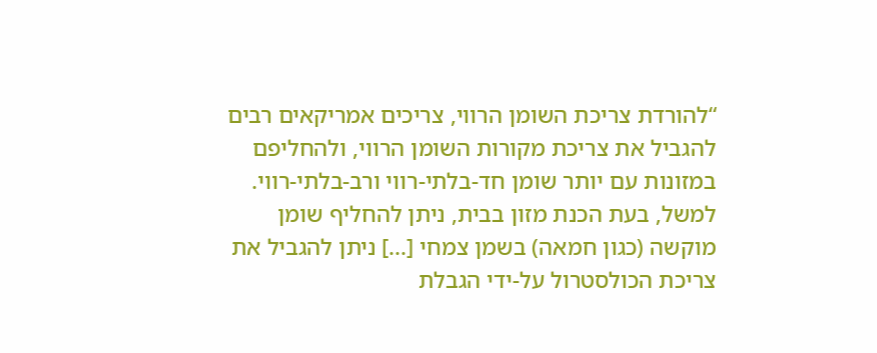“להורדת צריכת השומן הרווי, צריכים אמריקאים רבים להגביל את צריכת מקורות השומן הרווי, ולהחליפם במזונות עם יותר שומן חד-בלתי-רווי ורב-בלתי-רווי. למשל, בעת הכנת מזון בבית, ניתן להחליף שומן מוקשה (כגון חמאה) בשמן צמחי [...] ניתן להגביל את צריכת הכולסטרול על-ידי הגבלת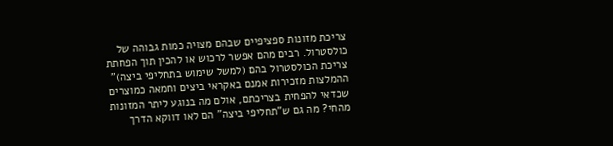צריכת מזונות ספציפיים שבהם מצויה כמות גבוהה של כולסטרול. רבים מהם אפשר לרכוש או להכין תוך הפחתת צריכת הכולסטרול בהם (למשל שימוש בתחליפי ביצה)”
ההמלצות מזכירות אמנם באקראי ביצים וחמאה כמוצרים שכדאי להפחית בצריכתם, אולם מה בנוגע ליתר המזונות מהחי? מה גם ש"תחליפי ביצה" הם לאו דווקא הדרך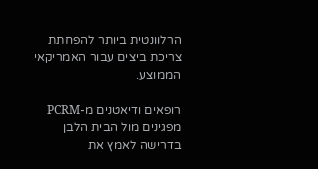הרלוונטית ביותר להפחתת צריכת ביצים עבור האמריקאי הממוצע.

רופאים ודיאטנים מ-PCRM מפגינים מול הבית הלבן בדרישה לאמץ את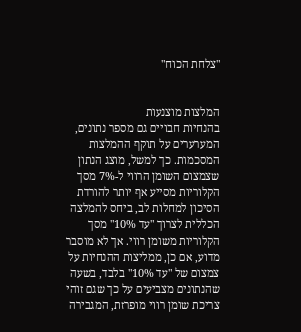"צלחת הכוח"


המלצות מוצנעות
בהנחיות חבויים גם מספר נתונים, המערערים על תוקף ההמלצות המסכמות. כך למשל, מוצג הנתון שצמצום השומן הרווי ל-7% מסך הקלוריות מסייע אף יותר להורדת הסיכון למחלות לב, ביחס להמלצה הכללית לצרוך "עד 10%" מסך הקלוריות משומן רווי. אך לא מוסבר מדוע, אם כן, ממליצות ההנחיות על צמצום של "עד 10%" בלבד, בשעה  שהנתונים מצביעים על כך שגם זוהי צריכת שומן רווי מופרזת, המגבירה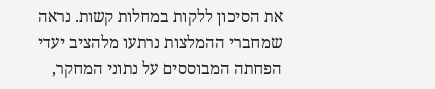את הסיכון ללקות במחלות קשות. נראה שמחברי ההמלצות נרתעו מלהציב יעדי הפחתה המבוססים על נתוני המחקר,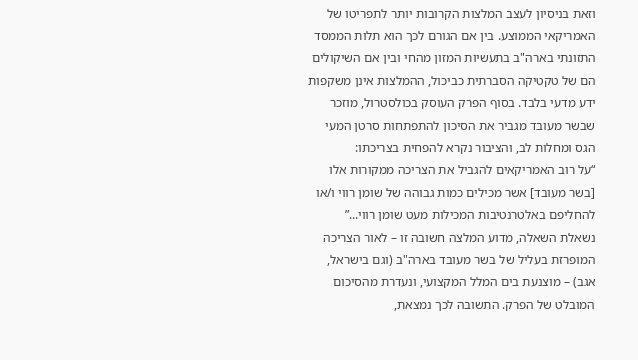וזאת בניסיון לעצב המלצות הקרובות יותר לתפריטו של האמריקאי הממוצע. בין אם הגורם לכך הוא תלות הממסד התזונתי בארה"ב בתעשיות המזון מהחי ובין אם השיקולים הם של טקטיקה הסברתית כביכול, ההמלצות אינן משקפות ידע מדעי בלבד. בסוף הפרק העוסק בכולסטרול, מוזכר שבשר מעובד מגביר את הסיכון להתפתחות סרטן המעי הגס ומחלות לב, והציבור נקרא להפחית בצריכתו:
“על רוב האמריקאים להגביל את הצריכה ממקורות אלו [בשר מעובד] אשר מכילים כמות גבוהה של שומן רווי ו/או להחליפם באלטרנטיבות המכילות מעט שומן רווי...”
נשאלת השאלה, מדוע המלצה חשובה זו – לאור הצריכה המופרזת בעליל של בשר מעובד בארה"ב (וגם בישראל, אגב) – מוצנעת בים המלל המקצועי, ונעדרת מהסיכום המובלט של הפרק. התשובה לכך נמצאת,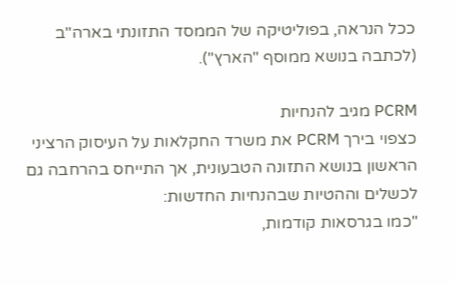ככל הנראה, בפוליטיקה של הממסד התזונתי בארה"ב (לכתבה בנושא ממוסף "הארץ").

PCRM מגיב להנחיות
כצפוי בירך PCRM את משרד החקלאות על העיסוק הרציני הראשון בנושא התזונה הטבעונית, אך התייחס בהרחבה גם לכשלים וההטיות שבהנחיות החדשות:
"כמו בגרסאות קודמות,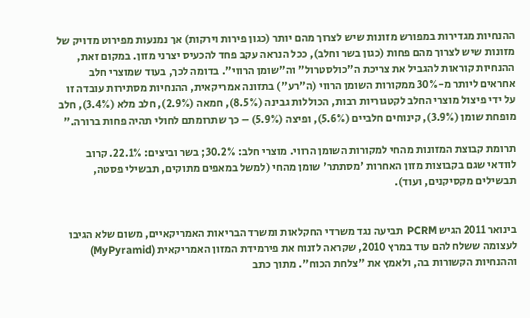ההנחיות מגדירות במפורש מזונות שיש לצרוך מהם יותר (כגון פירות וירקות) אך נמנעות מפירוט מדויק של מזונות שיש לצרוך מהם פחות (כגון בשר וחלב), ככל הנראה עקב פחד להכעיס יצרני מזון. במקום זאת, ההנחיות קוראות להגביל את צריכת ה"כולסטרול" וה"שומן הרווי". בדומה לכך, בעוד שמוצרי חלב אחראים ליותר מ-30% ממקורות השומן הרווי (ה"רע") בתזונה אמריקאית, ההנחיות מסתירות עובדה זו על ידי פיצול מוצרי החלב לקטגוריות רבות, הכוללות גבינה (8.5%), חמאה (2.9%), חלב מלא (3.4%), חלב מופחת שומן (3.9%), קינוחים חלביים (5.6%), ופיצה (5.9%) – כך שתרומתם לחולי תהיה פחות ברורה."

תרומת קבוצת המזונות מהחי למקורות השומן הרווי. מוצרי חלב: 30.2%; בשר וביצים: 22.1%. קרוב לוודאי שגם בקבוצות מזון האחרות 'מסתתר' שומן מהחי (למשל במאפים מתוקים, תבשילי פסטה, תבשילים מקסיקנים, ועוד).


בינואר 2011 הגיש PCRM תביעה נגד משרדי החקלאות ומשרד הבריאות האמריקאיים, משום שלא הגיבו לעצומה ששלח להם עוד במרץ 2010, שקראה לזנוח את פירמידת המזון האמריקאית (MyPyramid) וההנחיות הקשורות בה, ולאמץ את "צלחת הכוח". מתוך כתב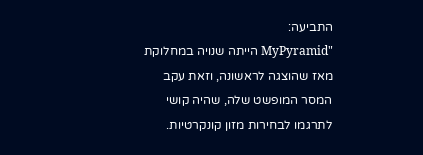התביעה:
"MyPyramid הייתה שנויה במחלוקת מאז שהוצגה לראשונה, וזאת עקב המסר המופשט שלה, שהיה קושי לתרגמו לבחירות מזון קונקרטיות.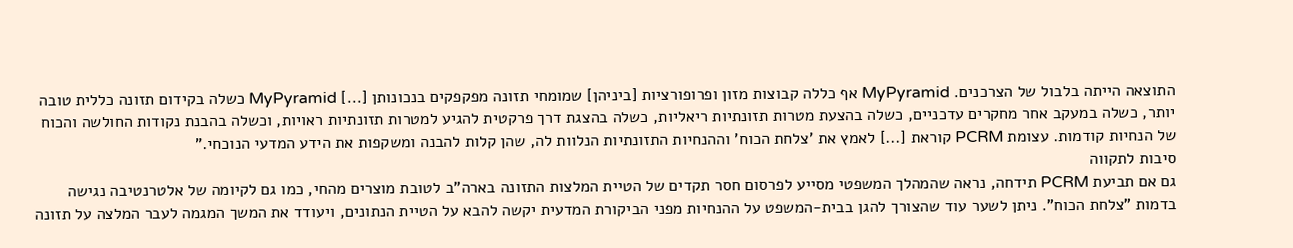התוצאה הייתה בלבול של הצרכנים. MyPyramid אף כללה קבוצות מזון ופרופורציות [ביניהן] שמומחי תזונה מפקפקים בנכונותן [...] MyPyramid כשלה בקידום תזונה כללית טובה יותר, כשלה במעקב אחר מחקרים עדכניים, כשלה בהצעת מטרות תזונתיות ריאליות, כשלה בהצגת דרך פרקטית להגיע למטרות תזונתיות ראויות, וכשלה בהבנת נקודות החולשה והכוח של הנחיות קודמות. עצומת PCRM קוראת [...] לאמץ את 'צלחת הכוח' וההנחיות התזונתיות הנלוות לה, שהן קלות להבנה ומשקפות את הידע המדעי הנוכחי.”
סיבות לתקווה
גם אם תביעת PCRM תידחה, נראה שהמהלך המשפטי מסייע לפרסום חסר תקדים של הטיית המלצות התזונה בארה"ב לטובת מוצרים מהחי, כמו גם לקיומה של אלטרנטיבה נגישה בדמות "צלחת הכוח". ניתן לשער עוד שהצורך להגן בבית-המשפט על ההנחיות מפני הביקורת המדעית יקשה להבא על הטיית הנתונים, ויעודד את המשך המגמה לעבר המלצה על תזונה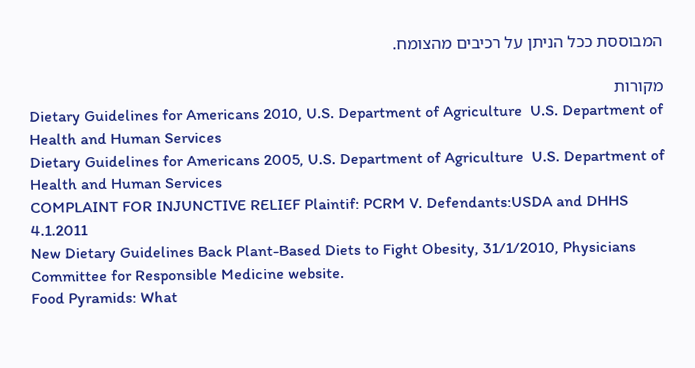המבוססת ככל הניתן על רכיבים מהצומח.

מקורות
Dietary Guidelines for Americans 2010, U.S. Department of Agriculture  U.S. Department of Health and Human Services
Dietary Guidelines for Americans 2005, U.S. Department of Agriculture  U.S. Department of Health and Human Services
COMPLAINT FOR INJUNCTIVE RELIEF Plaintif: PCRM V. Defendants:USDA and DHHS 4.1.2011
New Dietary Guidelines Back Plant-Based Diets to Fight Obesity, 31/1/2010, Physicians Committee for Responsible Medicine website.
Food Pyramids: What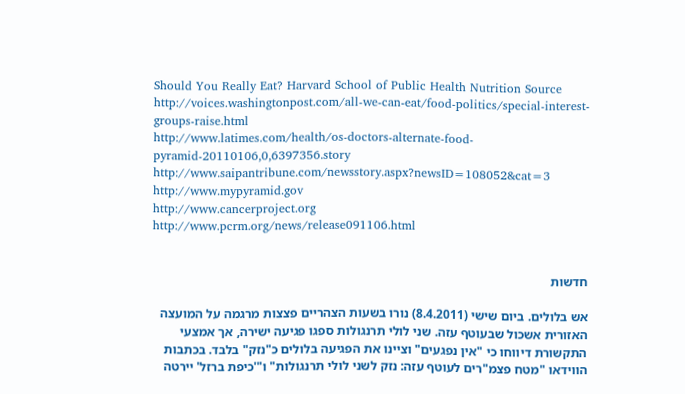Should You Really Eat? Harvard School of Public Health Nutrition Source
http://voices.washingtonpost.com/all-we-can-eat/food-politics/special-interest-groups-raise.html
http://www.latimes.com/health/os-doctors-alternate-food-pyramid-20110106,0,6397356.story
http://www.saipantribune.com/newsstory.aspx?newsID=108052&cat=3
http://www.mypyramid.gov
http://www.cancerproject.org
http://www.pcrm.org/news/release091106.html


חדשות

אש בלולים. ביום שישי (8.4.2011) נורו בשעות הצהריים פצצות מרגמה על המועצה האזורית אשכול שבעוטף עזה. שני לולי תרנגולות ספגו פגיעה ישירה, אך אמצעי התקשורת דיווחו כי "אין נפגעים" וציינו את הפגיעה בלולים כ"נזק" בלבד. בכתבות הווידאו "מטח פצמ"רים לעוטף עזה: נזק לשני לולי תרנגולות" ו"'כיפת ברזל' יירטה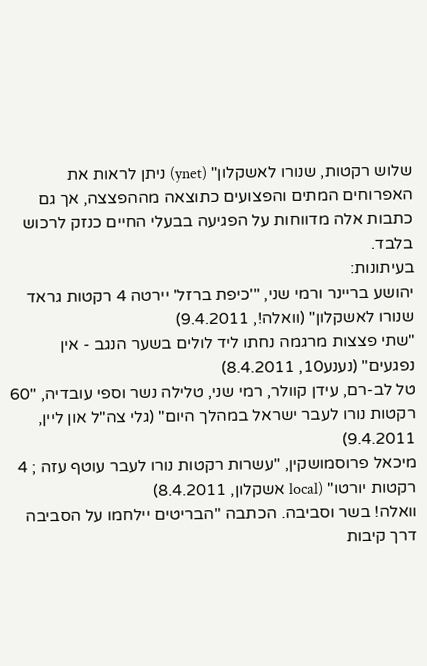שלוש רקטות, שנורו לאשקלון" (ynet) ניתן לראות את האפרוחים המתים והפצועים כתוצאה מההפצצה, אך גם כתבות אלה מדווחות על הפגיעה בבעלי החיים כנזק לרכוש בלבד.
בעיתונות:
יהושע בריינר ורמי שני, "'כיפת ברזל' יירטה 4 רקטות גראד שנורו לאשקלון" (וואלה!, 9.4.2011)
"שתי פצצות מרגמה נחתו ליד לולים בשער הנגב - אין נפגעים" (נענע10, 8.4.2011)
טל לב-רם, עידן קוולר, רמי שני, טלילה נשר וספי עובדיה, "60 רקטות נורו לעבר ישראל במהלך היום" (גלי צה"ל און ליין, 9.4.2011)
מיכאל פרוסמושקין, "עשרות רקטות נורו לעבר עוטף עזה ; 4 רקטות יורטו" (local אשקלון, 8.4.2011)
וואלה! בשר וסביבה. הכתבה "הבריטים יילחמו על הסביבה דרך קיבות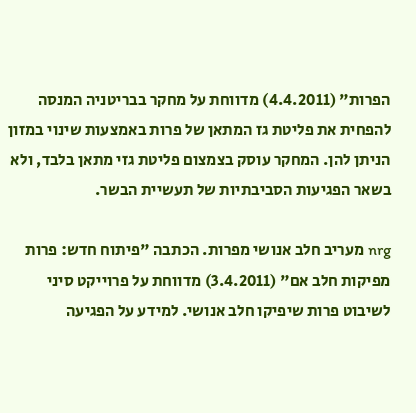הפרות" (4.4.2011) מדווחת על מחקר בבריטניה המנסה להפחית את פליטת גז המתאן של פרות באמצעות שינוי במזון הניתן להן. המחקר עוסק בצמצום פליטת גזי מתאן בלבד, ולא בשאר הפגיעות הסביבתיות של תעשיית הבשר.

nrg מעריב חלב אנושי מפרות. הכתבה "פיתוח חדש: פרות מפיקות חלב אם" (3.4.2011) מדווחת על פרוייקט סיני לשיבוט פרות שיפיקו חלב אנושי. למידע על הפגיעה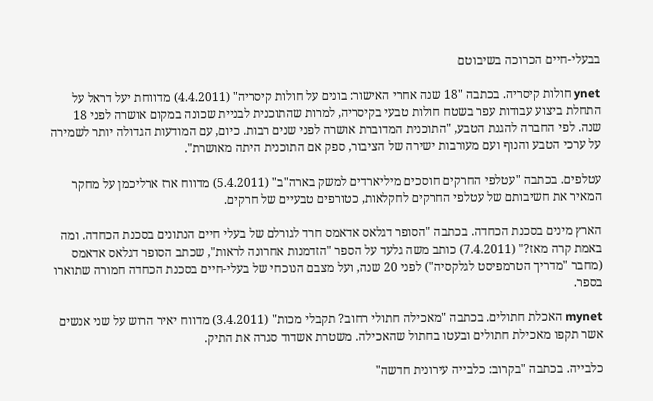בבעלי-חיים הכרוכה בשיבוטם

ynet חולות קיסריה. בכתבה "18 שנה אחרי האישור: בונים על חולות קיסריה" (4.4.2011) מדווחת יעל דראל על התחלת ביצוע עבודות עפר בשטח חולות טבעי בקיסריה, למרות שהתוכנית לבניית שכונה במקום אושרה לפני 18 שנה. לפי החברה להגנת הטבע, "התוכנית המדוברת אושרה לפני שנים רבות. כיום, עם המודעות הגדולה יותר לשמירה על ערכי הטבע והנוף ועם מעורבות ישירה של הציבור, ספק אם התוכנית היתה מאושרת".

עטלפים. בכתבה "עטלפי החרקים חוסכים מיליארדים למשק בארה"ב" (5.4.2011) מדווח ארז ארליכמן על מחקר המאיר את חשיבותם של עטלפי החרקים לחקלאות, כטורפים טבעיים של חרקים.

הארץ מינים בסכנת הכחדה. בכתבה "הסופר דגלאס אדאמס חרד לגורלם של בעלי חיים הנתונים בסכנת הכחדה. ומה באמת קרה מאז?" (7.4.2011) כותב משה גלעד על הספר "הזדמנות אחרונה לראות", שכתב הסופר דגלאס אדאמס (מחבר "מדריך הטרמפיסט לגלקסיה") לפני 20 שנה, ועל מצבם הנוכחי של בעלי-חיים בסכנת הכחדה חמורה שתוארו בספר.

mynet האכלת חתולים. בכתבה "מאכילה חתולי רחוב? תקבלי מכות" (3.4.2011) מדווח יאיר הרוש על שני אנשים אשר תקפו מאכילת חתולים ובעטו בחתול שהאכילה. משטרת אשדוד סגרה את התיק.

כלבייה. בכתבה "בקרוב: כלבייה עירונית חדשה"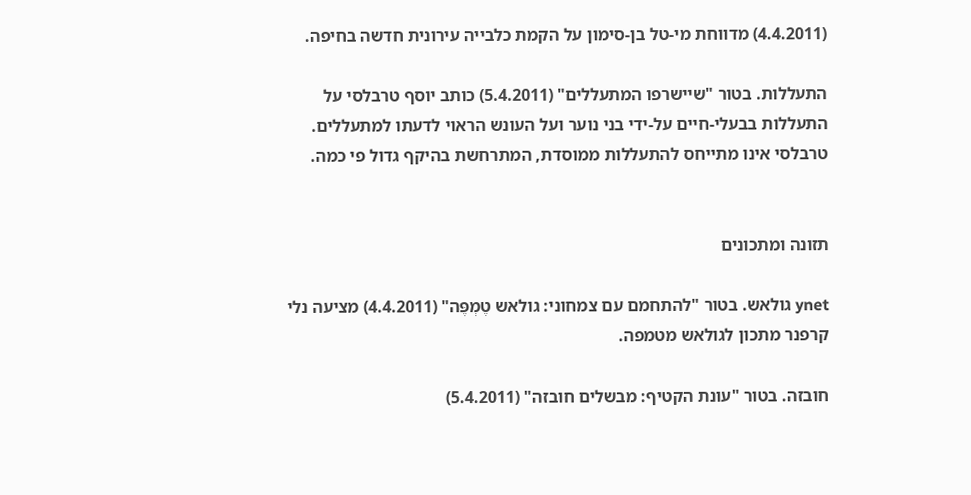(4.4.2011) מדווחת מי-טל בן-סימון על הקמת כלבייה עירונית חדשה בחיפה.

התעללות. בטור "שיישרפו המתעללים" (5.4.2011) כותב יוסף טרבלסי על התעללות בבעלי-חיים על-ידי בני נוער ועל העונש הראוי לדעתו למתעללים. טרבלסי אינו מתייחס להתעללות ממוסדת, המתרחשת בהיקף גדול פי כמה.


תזונה ומתכונים

ynet גולאש. בטור "להתחמם עם צמחוני: גולאש טֶמְפֶּה" (4.4.2011) מציעה נלי קרפנר מתכון לגולאש מטמפה.

חובזה. בטור "עונת הקטיף: מבשלים חובזה" (5.4.2011)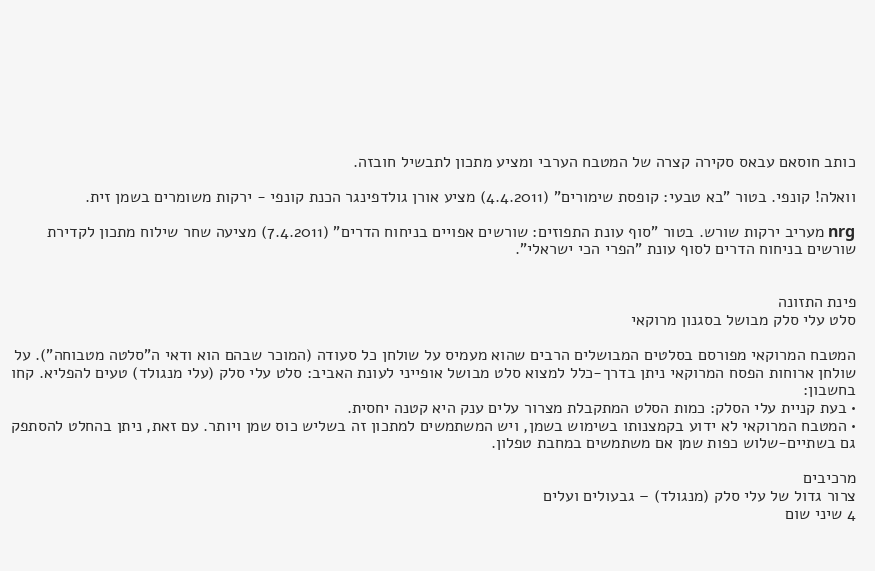כותב חוסאם עבאס סקירה קצרה של המטבח הערבי ומציע מתכון לתבשיל חובזה.

וואלה! קונפי. בטור "בא טבעי: קופסת שימורים" (4.4.2011) מציע אורן גולדפינגר הכנת קונפי - ירקות משומרים בשמן זית.

nrg מעריב ירקות שורש. בטור "סוף עונת התפוזים: שורשים אפויים בניחוח הדרים" (7.4.2011) מציעה שחר שילוח מתכון לקדירת שורשים בניחוח הדרים לסוף עונת "הפרי הכי ישראלי".


פינת התזונה
סלט עלי סלק מבושל בסגנון מרוקאי

המטבח המרוקאי מפורסם בסלטים המבושלים הרבים שהוא מעמיס על שולחן כל סעודה (המוכר שבהם הוא ודאי ה"סלטה מטבוחה"). על שולחן ארוחות הפסח המרוקאי ניתן בדרך-כלל למצוא סלט מבושל אופייני לעונת האביב: סלט עלי סלק (עלי מנגולד) טעים להפליא. קחו בחשבון:
• בעת קניית עלי הסלק: כמות הסלט המתקבלת מצרור עלים ענק היא קטנה יחסית.
• המטבח המרוקאי לא ידוע בקמצנותו בשימוש בשמן, ויש המשתמשים למתכון זה בשליש כוס שמן ויותר. עם זאת, ניתן בהחלט להסתפק גם בשתיים-שלוש כפות שמן אם משתמשים במחבת טפלון.

מרכיבים
צרור גדול של עלי סלק (מנגולד) – גבעולים ועלים
4 שיני שום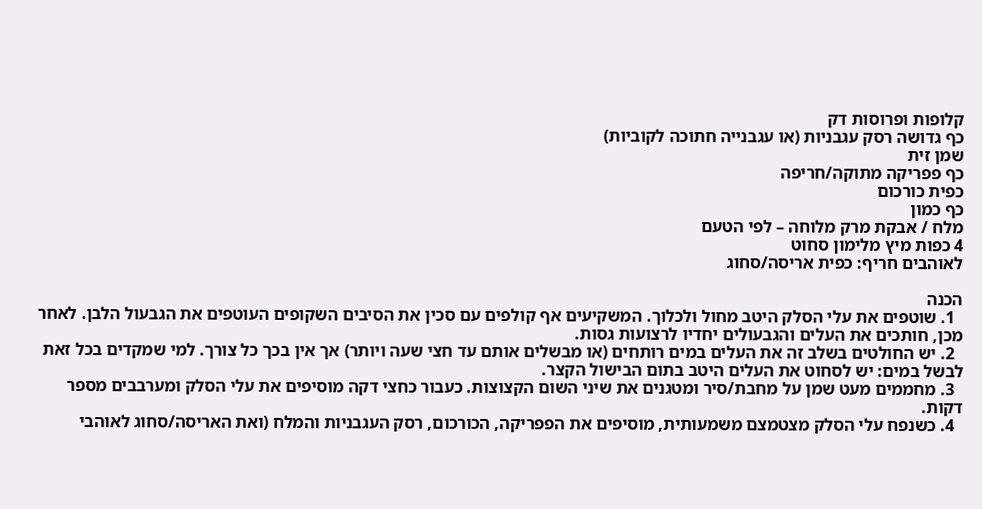קלופות ופרוסות דק
כף גדושה רסק עגבניות (או עגבנייה חתוכה לקוביות)
שמן זית
כף פפריקה מתוקה/חריפה
כפית כורכום
כף כמון
מלח / אבקת מרק מלוחה – לפי הטעם
4 כפות מיץ מלימון סחוט
לאוהבים חריף: כפית אריסה/סחוג

הכנה
  1. שוטפים את עלי הסלק היטב מחול ולכלוך. המשקיעים אף קולפים עם סכין את הסיבים השקופים העוטפים את הגבעול הלבן. לאחר מכן, חותכים את העלים והגבעולים יחדיו לרצועות גסות.
  2. יש החולטים בשלב זה את העלים במים רותחים (או מבשלים אותם עד חצי שעה ויותר) אך אין בכך כל צורך. למי שמקדים בכל זאת לבשל במים: יש לסחוט את העלים היטב בתום הבישול הקצר.
  3. מחממים מעט שמן על מחבת/סיר ומטגנים את שיני השום הקצוצות. כעבור כחצי דקה מוסיפים את עלי הסלק ומערבבים מספר דקות.
  4. כשנפח עלי הסלק מצטמצם משמעותית, מוסיפים את הפפריקה, הכורכום, רסק העגבניות והמלח (ואת האריסה/סחוג לאוהבי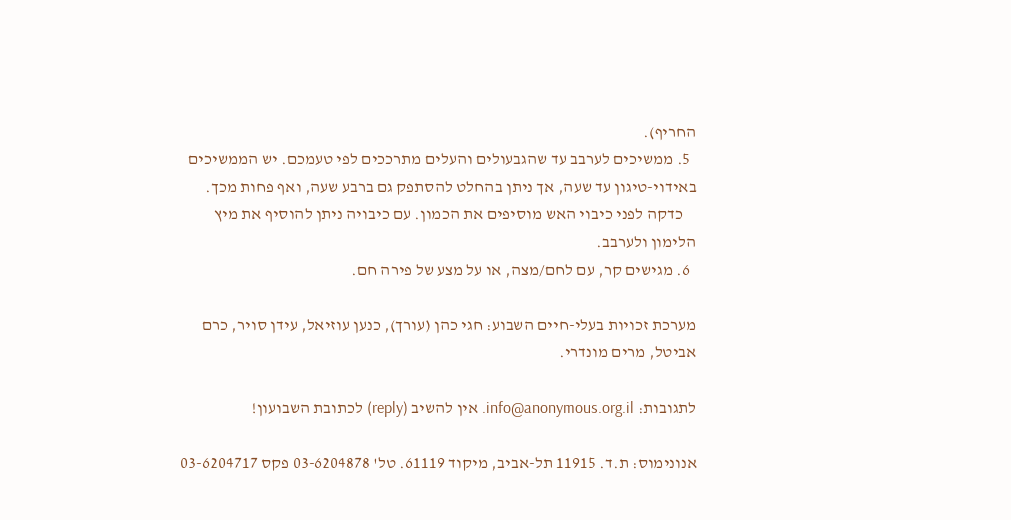החריף).
  5. ממשיכים לערבב עד שהגבעולים והעלים מתרככים לפי טעמכם. יש הממשיכים באידוי-טיגון עד שעה, אך ניתן בהחלט להסתפק גם ברבע שעה, ואף פחות מכך.
    כדקה לפני כיבוי האש מוסיפים את הכמון. עם כיבויה ניתן להוסיף את מיץ הלימון ולערבב.
  6. מגישים קר, עם לחם/מצה, או על מצע של פירה חם.

מערכת זכויות בעלי-חיים השבוע: חגי כהן (עורך), כנען עוזיאל, עידן סויר, כרם אביטל, מרים מונדרי.

לתגובות: info@anonymous.org.il. אין להשיב (reply) לכתובת השבועון!

אנונימוס: ת.ד. 11915 תל-אביב, מיקוד 61119. טל' 03-6204878 פקס 03-6204717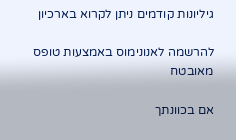גיליונות קודמים ניתן לקרוא בארכיון

להרשמה לאנונימוס באמצעות טופס מאובטח

אם בכוונתך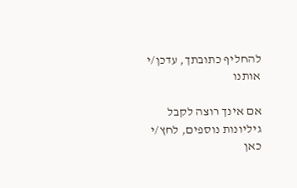להחליף כתובתך, עדכן/י אותנו

אם אינך רוצה לקבל גיליונות נוספים, לחץ/י כאן